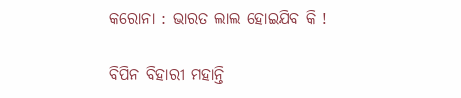କରୋନା : ଭାରତ ଲାଲ ହୋଇଯିବ କି !

ବିପିନ ବିହାରୀ ମହାନ୍ତି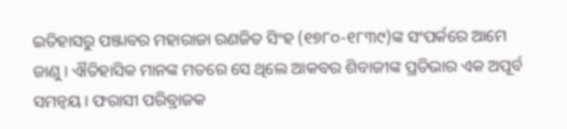ଇତିହାସରୁ ପଞ୍ଜାବର ମହାରାଜା ରଣଜିତ ସିଂହ (୧୭୮୦-୧୮୩୯)ଙ୍କ ସଂପର୍କରେ ଆମେ ଜାଣୁ । ଐତିହାସିକ ମାନଙ୍କ ମତରେ ସେ ଥିଲେ ଆକବର ଶିବାଜୀଙ୍କ ପ୍ରତିଭାର ଏକ ଅପୂର୍ବ ସମନ୍ୱୟ । ଫରାସୀ ପରିବ୍ରାଜକ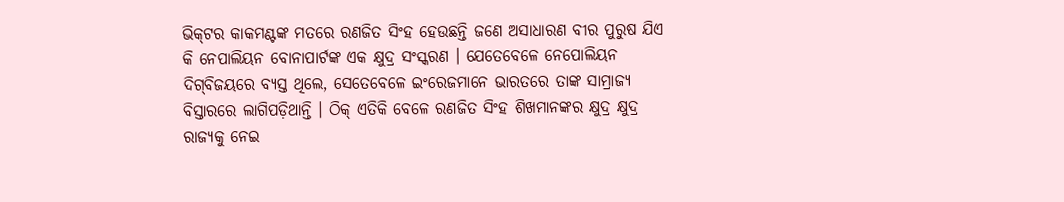ଭିକ୍‌ଟର କାକମଣ୍ଟଙ୍କ ମତରେ ରଣଜିତ ସିଂହ ହେଉଛନ୍ତି ଜଣେ ଅସାଧାରଣ ବୀର ପୁରୁଷ ଯିଏ କି ନେପାଲିୟନ ବୋନାପାର୍ଟଙ୍କ ଏକ କ୍ଷୁଦ୍ର ସଂସ୍କରଣ । ଯେତେବେଳେ ନେପୋଲିୟନ ଦିଗ୍‌ବିଜୟରେ ବ୍ୟସ୍ତ ଥିଲେ, ସେତେବେଳେ ଇଂରେଜମାନେ ଭାରତରେ ତାଙ୍କ ସାମ୍ରାଜ୍ୟ ବିସ୍ତାରରେ ଲାଗିପଡ଼ିଥାନ୍ତି । ଠିକ୍ ଏତିକି ବେଳେ ରଣଜିତ ସିଂହ ଶିଖମାନଙ୍କର କ୍ଷୁଦ୍ର କ୍ଷୁଦ୍ର ରାଜ୍ୟକୁ ନେଇ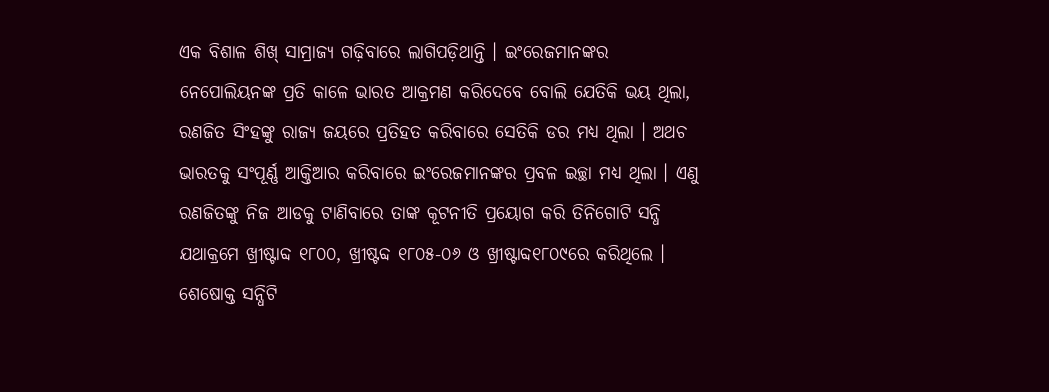ଏକ ବିଶାଳ ଶିଖ୍ ସାମ୍ରାଜ୍ୟ ଗଢ଼ିବାରେ ଲାଗିପଡ଼ିଥାନ୍ତି । ଇଂରେଜମାନଙ୍କର ନେପୋଲିୟନଙ୍କ ପ୍ରତି କାଳେ ଭାରତ ଆକ୍ରମଣ କରିଦେବେ ବୋଲି ଯେତିକି ଭୟ ଥିଲା, ରଣଜିତ ସିଂହଙ୍କୁ ରାଜ୍ୟ ଜୟରେ ପ୍ରତିହତ କରିବାରେ ସେତିକି ଡର ମଧ୍ୟ ଥିଲା । ଅଥଚ ଭାରତକୁ ସଂପୂର୍ଣ୍ଣ ଆକ୍ତିଆର କରିବାରେ ଇଂରେଜମାନଙ୍କର ପ୍ରବଳ ଇଚ୍ଛା ମଧ୍ୟ ଥିଲା । ଏଣୁ ରଣଜିତଙ୍କୁ ନିଜ ଆଡକୁ ଟାଣିବାରେ ତାଙ୍କ କୂଟନୀତି ପ୍ରୟୋଗ କରି ତିନିଗୋଟି ସନ୍ଧି ଯଥାକ୍ରମେ ଖ୍ରୀଷ୍ଟାବ୍ଦ ୧୮୦୦, ଖ୍ରୀଷ୍ଟବ୍ଦ ୧୮୦୫-୦୬ ଓ ଖ୍ରୀଷ୍ଟାବ୍ଦ୧୮୦୯ରେ କରିଥିଲେ । ଶେଷୋକ୍ତ ସନ୍ଧିଟି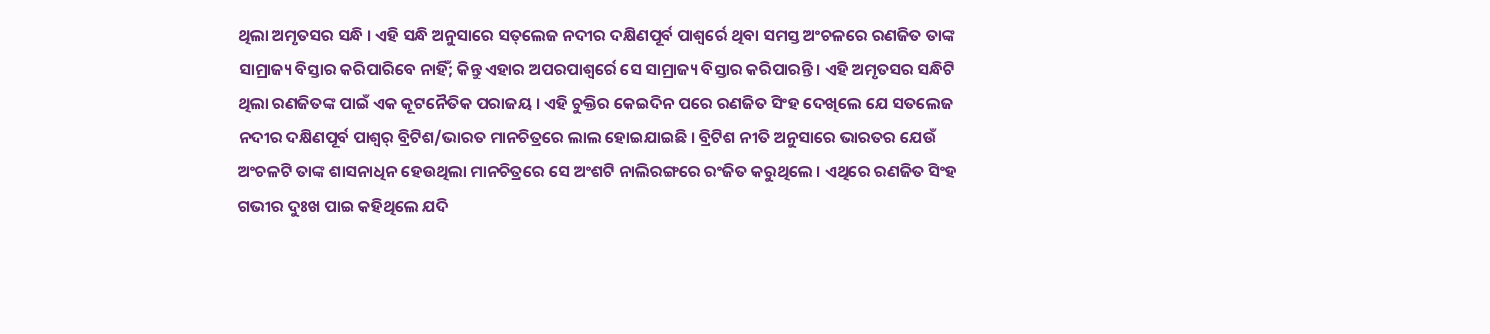ଥିଲା ଅମୃତସର ସନ୍ଧି । ଏହି ସନ୍ଧି ଅନୁସାରେ ସତ୍‌ଲେଜ ନଦୀର ଦକ୍ଷିଣପୂର୍ବ ପାଶ୍ୱର୍ରେ ଥିବା ସମସ୍ତ ଅଂଚଳରେ ରଣଜିତ ତାଙ୍କ ସାମ୍ରାଜ୍ୟ ବିସ୍ତାର କରିପାରିବେ ନାହିଁ; କିନ୍ତୁ ଏହାର ଅପରପାଶ୍ୱର୍ରେ ସେ ସାମ୍ରାଜ୍ୟ ବିସ୍ତାର କରିପାରନ୍ତି । ଏହି ଅମୃତସର ସନ୍ଧିଟି ଥିଲା ରଣଜିତଙ୍କ ପାଇଁ ଏକ କୂଟନୈତିକ ପରାଜୟ । ଏହି ଚୁକ୍ତିର କେଇଦିନ ପରେ ରଣଜିତ ସିଂହ ଦେଖିଲେ ଯେ ସତଲେଜ ନଦୀର ଦକ୍ଷିଣପୂର୍ବ ପାଶ୍ୱର୍ ବ୍ରିଟିଶ/ଭାରତ ମାନଚିତ୍ରରେ ଲାଲ ହୋଇଯାଇଛି । ବ୍ରିଟିଶ ନୀତି ଅନୁସାରେ ଭାରତର ଯେଉଁ ଅଂଚଳଟି ତାଙ୍କ ଶାସନାଧିନ ହେଉଥିଲା ମାନଚିତ୍ରରେ ସେ ଅଂଶଟି ନାଲିରଙ୍ଗରେ ରଂଜିତ କରୁଥିଲେ । ଏଥିରେ ରଣଜିତ ସିଂହ ଗଭୀର ଦୁଃଖ ପାଇ କହିଥିଲେ ଯଦି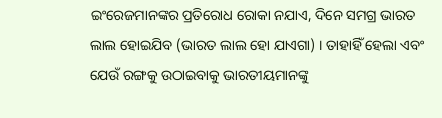ଇଂରେଜମାନଙ୍କର ପ୍ରତିରୋଧ ରୋକା ନଯାଏ, ଦିନେ ସମଗ୍ର ଭାରତ ଲାଲ ହୋଇଯିବ (ଭାରତ ଲାଲ ହୋ ଯାଏଗା) । ତାହାହିଁ ହେଲା ଏବଂ ଯେଉଁ ରଙ୍ଗକୁ ଉଠାଇବାକୁ ଭାରତୀୟମାନଙ୍କୁ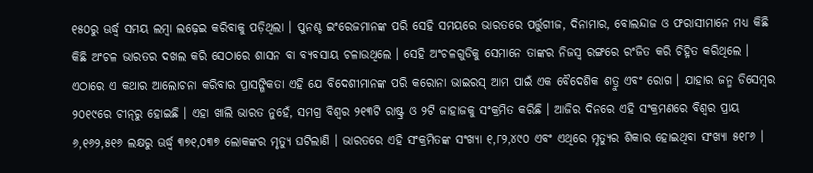୧୫୦ରୁ ଊର୍ଦ୍ଧ୍ୱ ସମୟ ଲମ୍ବା ଲଢ଼େଇ କରିବାକୁ ପଡ଼ିଥିଲା । ପୁନଶ୍ଚ ଇଂରେଜମାନଙ୍କ ପରି ସେହି ସମୟରେ ଭାରତରେ ପର୍ତ୍ତୁଗୀଜ, ଦିନାମାର, ବୋଲନ୍ଦାଜ ଓ ଫରାସୀମାନେ ମଧ୍ୟ କିଛି କିଛି ଅଂଚଳ ଭାରତର ଦଖଲ କରି ସେଠାରେ ଶାସନ ବା ବ୍ୟବସାୟ ଚଳାଉଥିଲେ । ସେହି ଅଂଚଳଗୁଡିକୁ ସେମାନେ ତାଙ୍କର ନିଜସ୍ୱ ରଙ୍ଗରେ ରଂଜିତ କରି ଚିହ୍ନିତ କରିଥିଲେ ।
ଏଠାରେ ଏ କଥାର ଆଲୋଚନା କରିବାର ପ୍ରାସଙ୍ଗିକତା ଏହି ଯେ ବିଦେଶୀମାନଙ୍କ ପରି କରୋନା ଭାଇରସ୍ ଆମ ପାଇଁ ଏକ ବୈଦେଶିକ ଶତ୍ରୁ ଏବଂ ରୋଗ । ଯାହାର ଜନ୍ମ ଡିସେମ୍ବର ୨୦୧୯ରେ ଚୀନ୍‌ରୁ ହୋଇଛି । ଏହା ଖାଲି ଭାରତ ନୁହେଁ, ସମଗ୍ର ବିଶ୍ୱର ୨୧୩ଟି ରାଷ୍ଟ୍ର ଓ ୨ଟି ଜାହାଜକୁ ସଂକ୍ରମିତ କରିଛି । ଆଜିର ଦିନରେ ଏହି ସଂକ୍ରମଣରେ ବିଶ୍ୱର ପ୍ରାୟ ୬,୧୬୨,୫୧୬ ଲକ୍ଷରୁ ଊର୍ଦ୍ଧ୍ୱ ୩୭୧,୦୩୭ ଲୋକଙ୍କର ମୃତ୍ୟୁ ଘଟିଲାଣି । ଭାରତରେ ଏହି ସଂକ୍ରମିତଙ୍କ ସଂଖ୍ୟା ୧,୮୨,୪୯୦ ଏବଂ ଏଥିରେ ମୃତ୍ୟୁର ଶିକାର ହୋଇଥିବା ସଂଖ୍ୟା ୫୧୮୬ ।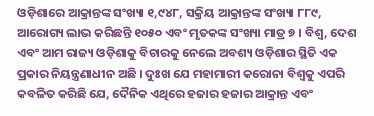ଓଡ଼ିଶାରେ ଆକ୍ରାନ୍ତଙ୍କ ସଂଖ୍ୟା ୧,୯୪୮, ସକ୍ରିୟ ଆକ୍ରାନ୍ତଙ୍କ ସଂଖ୍ୟା ୮୮୯, ଆରୋଗ୍ୟ ଲାଭ କରିଛନ୍ତି ୧୦୫୦ ଏବଂ ମୃତକଙ୍କ ସଂଖ୍ୟା ମାତ୍ର ୭ । ବିଶ୍ୱ, ଦେଶ ଏବଂ ଆମ ରାଜ୍ୟ ଓଡ଼ିଶାକୁ ବିଚାରକୁ ନେଲେ ଅବଶ୍ୟ ଓଡ଼ିଶାର ସ୍ଥିତି ଏକ ପ୍ରକାର ନିୟନ୍ତ୍ରଣାଧୀନ ଅଛି । ଦୁଃଖ ଯେ ମହାମାରୀ କରୋନା ବିଶ୍ୱକୁ ଏପରି କବଳିତ କରିଛି ଯେ, ଦୈନିକ ଏଥିରେ ହଜାର ହଜାର ଆକ୍ରାନ୍ତ ଏବଂ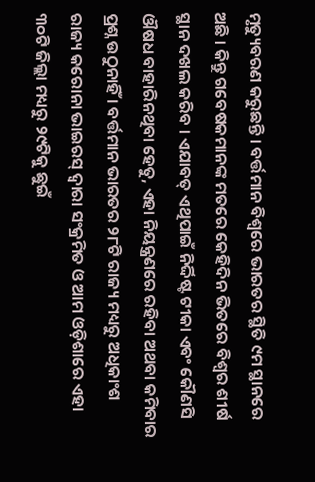ମୃତ୍ୟୁବରଣ କରୁଛନ୍ତି । ବର୍ତ୍ତମାନ ବିଶ୍ୱରେ ଭାରତର ସ୍ଥିତି ୯ମ ସ୍ଥାନରେ ଅଛି । କିନ୍ତୁ ଗବେଷକମାନଙ୍କ ମତରେ କେହିଦିନ ଭିତରେ ବିଶ୍ୱର ଶୀର୍ଷ ସ୍ଥାନ ଦଖଲ କରିବ । ଏଯାବତ୍ ଏଥିପାଇଁ ନିର୍ଦ୍ଦିଷ୍ଟ ଟୀକା ଏବଂ କୌଣସି ଔଷଧ ବାହାରିନଥିବା ହେତୁ, ଏହା ନିୟନ୍ତ୍ରଣରେ ରହିବା ଅଥବା କମିବାର ପ୍ରଶ୍ନ ଉଠୁନାହିଁ । ବର୍ତ୍ତମାନ ଭାରତର ୨୮ଟି ରାଜ୍ୟ ମଧ୍ୟରୁ ଅଧିକାଂଶ ରାଜ୍ୟ କରୋନା ଭାଇରସ୍ ଦ୍ୱାରା ସଂକ୍ରମିତ ଓ ଆମ ଓଡ଼ିଶାରେ ଏହା ୩୦ଟି ଜିଲ୍ଲା ମଧ୍ୟରୁ ୨୯ଟିକୁ ଛୁଇଁ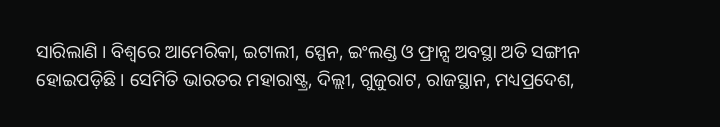ସାରିଲାଣି । ବିଶ୍ୱରେ ଆମେରିକା, ଇଟାଲୀ, ସ୍ପେନ, ଇଂଲଣ୍ଡ ଓ ଫ୍ରାନ୍ସ ଅବସ୍ଥା ଅତି ସଙ୍ଗୀନ ହୋଇପଡ଼ିଛି । ସେମିତି ଭାରତର ମହାରାଷ୍ଟ୍ର, ଦିଲ୍ଲୀ, ଗୁଜୁରାଟ, ରାଜସ୍ଥାନ, ମଧ୍ୟପ୍ରଦେଶ,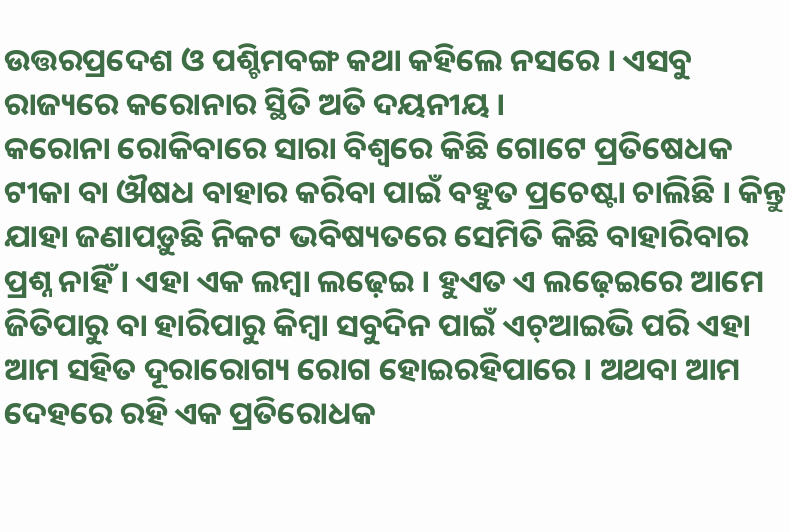ଉତ୍ତରପ୍ରଦେଶ ଓ ପଶ୍ଚିମବଙ୍ଗ କଥା କହିଲେ ନସରେ । ଏସବୁ ରାଜ୍ୟରେ କରୋନାର ସ୍ଥିତି ଅତି ଦୟନୀୟ ।
କରୋନା ରୋକିବାରେ ସାରା ବିଶ୍ୱରେ କିଛି ଗୋଟେ ପ୍ରତିଷେଧକ ଟୀକା ବା ଔଷଧ ବାହାର କରିବା ପାଇଁ ବହୁତ ପ୍ରଚେଷ୍ଟା ଚାଲିଛି । କିନ୍ତୁ ଯାହା ଜଣାପଡ଼ୁଛି ନିକଟ ଭବିଷ୍ୟତରେ ସେମିତି କିଛି ବାହାରିବାର ପ୍ରଶ୍ନ ନାହିଁ । ଏହା ଏକ ଲମ୍ବା ଲଢ଼େଇ । ହୁଏତ ଏ ଲଢ଼େଇରେ ଆମେ ଜିତିପାରୁ ବା ହାରିପାରୁ କିମ୍ବା ସବୁଦିନ ପାଇଁ ଏଚ୍‌ଆଇଭି ପରି ଏହା ଆମ ସହିତ ଦୂରାରୋଗ୍ୟ ରୋଗ ହୋଇରହିପାରେ । ଅଥବା ଆମ ଦେହରେ ରହି ଏକ ପ୍ରତିରୋଧକ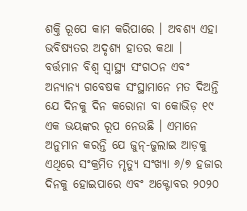ଶକ୍ତି ରୂପେ କାମ କରିପାରେ । ଅବଶ୍ୟ ଏହା ଭବିଷ୍ୟତର ଅଦୃଶ୍ୟ ହାତର କଥା ।
ବର୍ତ୍ତମାନ ବିଶ୍ୱ ସ୍ୱାସ୍ଥ୍ୟ ସଂଗଠନ ଏବଂ ଅନ୍ୟାନ୍ୟ ଗବେଷକ ସଂସ୍ଥାମାନେ ମତ ଦିଅନ୍ତି ଯେ ଦିନକୁ ଦିନ କରୋନା ବା କୋଭିଡ଼ ୧୯ ଏକ ଭୟଙ୍କର ରୂପ ନେଉଛି । ଏମାନେ ଅନୁମାନ କରନ୍ତି ଯେ ଜୁନ୍‌-ଜୁଲାଇ ଆଡ଼କୁ ଏଥିରେ ସଂକ୍ରମିତ ମୃତ୍ୟୁ ସଂଖ୍ୟା ୬/୭ ହଜାର ଦିନକୁ ହୋଇପାରେ ଏବଂ ଅକ୍ଟୋବର ୨୦୨୦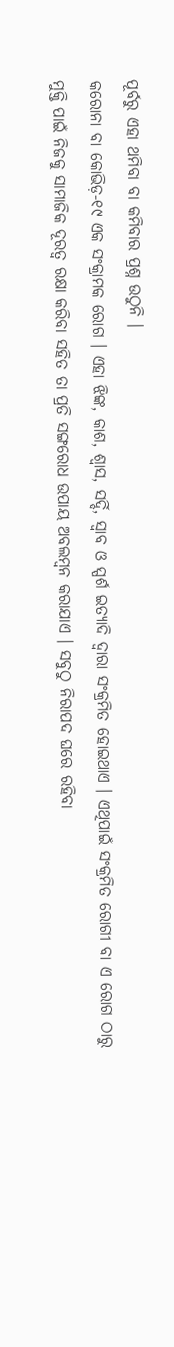ପୂର୍ବରୁ ଏହା ଥମିବା ବା କମିବାର ପ୍ରଶ୍ନ ଉଠୁନି ।
କରୋନା ବା କୋଭିଡ଼-୧୯ ଏକ ସଂକ୍ରାମକ ରୋଗ । ଏହା ଝିଙ୍କ, କାଶ, ଶ୍ୱାସ, ସର୍ଦ୍ଦି, ସ୍ୱାବ ଓ ସ୍ପର୍ଶ ଇତ୍ୟାଦି ଦ୍ୱାରା ସଂକ୍ରମିତ ହୋଇଥାଏ । ଏଥିପାଇଁ ସଂକ୍ରମିତ ରୋଗୀ ବା ଏ ରୋଗ ଠାରୁ ମୁକ୍ତି ପାଇଁ ନିଜକୁ ସାମାଜିକ ଦୂରତ୍ୱ ରକ୍ଷା କରିବା ସହିତ ତା ପ୍ରତି ସଙ୍ଗରୋଧ ଉପାୟ ଅବଲମ୍ବନ କରାଯାଏ । ସବୁଠୁ ନିରାପଦ ଘରେ ରହିବା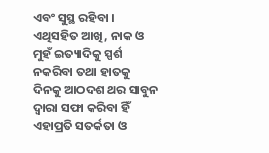ଏବଂ ସୁସ୍ଥ ରହିବା । ଏଥିସହିତ ଆଖି, ନାକ ଓ ମୁହଁ ଇତ୍ୟାଦିକୁ ସ୍ପର୍ଶ ନକରିବା ତଥା ହାତକୁ ଦିନକୁ ଆଠଦଶ ଥର ସାବୁନ ଦ୍ୱାରା ସଫା କରିବା ହିଁ ଏହାପ୍ରତି ସତର୍କତା ଓ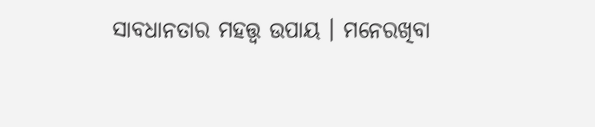ସାବଧାନତାର ମହତ୍ତ୍ୱ ଉପାୟ । ମନେରଖିବା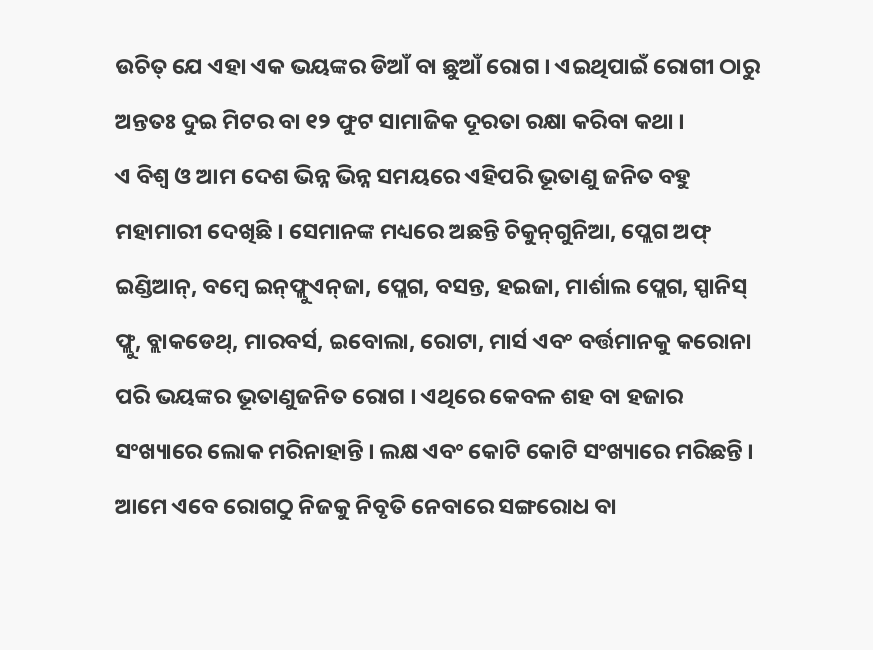ଉଚିତ୍ ଯେ ଏହା ଏକ ଭୟଙ୍କର ଡିଆଁ ବା ଛୁଆଁ ରୋଗ । ଏଇଥିପାଇଁ ରୋଗୀ ଠାରୁ ଅନ୍ତତଃ ଦୁଇ ମିଟର ବା ୧୨ ଫୁଟ ସାମାଜିକ ଦୂରତା ରକ୍ଷା କରିବା କଥା ।
ଏ ବିଶ୍ୱ ଓ ଆମ ଦେଶ ଭିନ୍ନ ଭିନ୍ନ ସମୟରେ ଏହିପରି ଭୂତାଣୁ ଜନିତ ବହୁ ମହାମାରୀ ଦେଖିଛି । ସେମାନଙ୍କ ମଧ୍ୟରେ ଅଛନ୍ତି ଚିକୁନ୍‌ଗୁନିଆ, ପ୍ଲେଗ ଅଫ୍ ଇଣ୍ଡିଆନ୍‌, ବମ୍ବେ ଇନ୍‌ଫ୍ଲୁଏନ୍‌ଜା, ପ୍ଲେଗ, ବସନ୍ତ, ହଇଜା, ମାର୍ଶାଲ ପ୍ଲେଗ, ସ୍ପାନିସ୍ ଫ୍ଲୁ, ବ୍ଲାକଡେଥ୍‌, ମାରବର୍ସ, ଇବୋଲା, ରୋଟା, ମାର୍ସ ଏବଂ ବର୍ତ୍ତମାନକୁ କରୋନା ପରି ଭୟଙ୍କର ଭୂତାଣୁଜନିତ ରୋଗ । ଏଥିରେ କେବଳ ଶହ ବା ହଜାର ସଂଖ୍ୟାରେ ଲୋକ ମରିନାହାନ୍ତି । ଲକ୍ଷ ଏବଂ କୋଟି କୋଟି ସଂଖ୍ୟାରେ ମରିଛନ୍ତି ।
ଆମେ ଏବେ ରୋଗଠୁ ନିଜକୁ ନିବୃତି ନେବାରେ ସଙ୍ଗରୋଧ ବା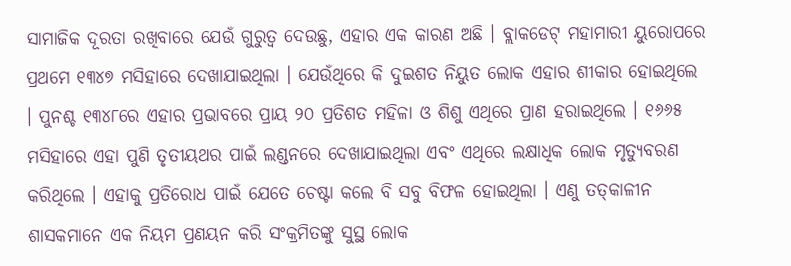ସାମାଜିକ ଦୂରତା ରଖିବାରେ ଯେଉଁ ଗୁରୁତ୍ୱ ଦେଉଛୁ, ଏହାର ଏକ କାରଣ ଅଛି । ବ୍ଲାକଡେଟ୍ ମହାମାରୀ ୟୁରୋପରେ ପ୍ରଥମେ ୧୩୪୭ ମସିହାରେ ଦେଖାଯାଇଥିଲା । ଯେଉଁଥିରେ କି ଦୁଇଶତ ନିୟୁତ ଲୋକ ଏହାର ଶୀକାର ହୋଇଥିଲେ । ପୁନଶ୍ଚ ୧୩୪୮ରେ ଏହାର ପ୍ରଭାବରେ ପ୍ରାୟ ୨୦ ପ୍ରତିଶତ ମହିଳା ଓ ଶିଶୁ ଏଥିରେ ପ୍ରାଣ ହରାଇଥିଲେ । ୧୬୬୫ ମସିହାରେ ଏହା ପୁଣି ତୃତୀୟଥର ପାଇଁ ଲଣ୍ଡନରେ ଦେଖାଯାଇଥିଲା ଏବଂ ଏଥିରେ ଲକ୍ଷାଧିକ ଲୋକ ମୃତ୍ୟୁବରଣ କରିଥିଲେ । ଏହାକୁ ପ୍ରତିରୋଧ ପାଇଁ ଯେତେ ଚେଷ୍ଟା କଲେ ବି ସବୁ ବିଫଳ ହୋଇଥିଲା । ଏଣୁ ତତ୍‌କାଳୀନ ଶାସକମାନେ ଏକ ନିୟମ ପ୍ରଣୟନ କରି ସଂକ୍ରମିତଙ୍କୁ ସୁସ୍ଥ ଲୋକ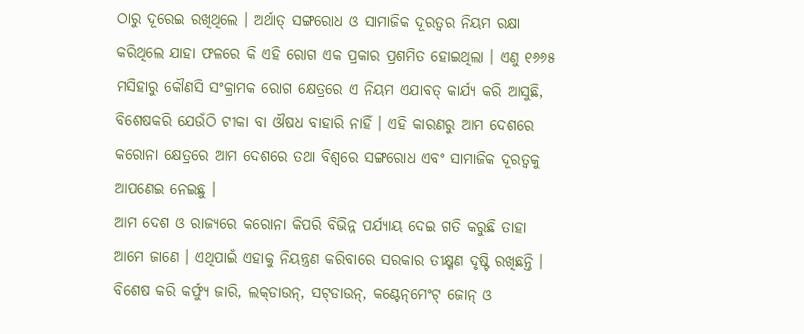ଠାରୁ ଦୂରେଇ ରଖିଥିଲେ । ଅର୍ଥାତ୍ ସଙ୍ଗରୋଧ ଓ ସାମାଜିକ ଦୂରତ୍ୱର ନିୟମ ରକ୍ଷା କରିଥିଲେ ଯାହା ଫଳରେ କି ଏହି ରୋଗ ଏକ ପ୍ରକାର ପ୍ରଶମିତ ହୋଇଥିଲା । ଏଣୁ ୧୬୬୫ ମସିହାରୁ କୌଣସି ସଂକ୍ରାମକ ରୋଗ କ୍ଷେତ୍ରରେ ଏ ନିୟମ ଏଯାବତ୍ କାର୍ଯ୍ୟ କରି ଆସୁଛି, ବିଶେଷକରି ଯେଉଁଠି ଟୀକା ବା ଔଷଧ ବାହାରି ନାହିଁ । ଏହି କାରଣରୁ ଆମ ଦେଶରେ କରୋନା କ୍ଷେତ୍ରରେ ଆମ ଦେଶରେ ତଥା ବିଶ୍ୱରେ ସଙ୍ଗରୋଧ ଏବଂ ସାମାଜିକ ଦୂରତ୍ୱକୁ ଆପଣେଇ ନେଇଛୁ ।
ଆମ ଦେଶ ଓ ରାଜ୍ୟରେ କରୋନା କିପରି ବିଭିନ୍ନ ପର୍ଯ୍ୟାୟ ଦେଇ ଗତି କରୁଛି ତାହା ଆମେ ଜାଣେ । ଏଥିପାଇଁ ଏହାକୁ ନିୟନ୍ତ୍ରଣ କରିବାରେ ସରକାର ତୀକ୍ଷ୍ମଣ ଦୃଷ୍ଟି ରଖିଛନ୍ତି । ବିଶେଷ କରି କର୍ଫ୍ୟୁ ଜାରି, ଲକ୍‌ଡାଉନ୍‌, ସଟ୍‌ଡାଉନ୍‌, କଣ୍ଟେନ୍‌ମେଂଟ୍ ଜୋନ୍ ଓ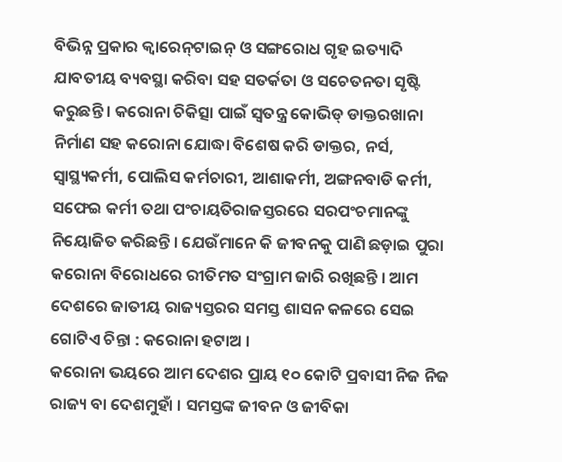ବିଭିନ୍ନ ପ୍ରକାର କ୍ୱାରେନ୍‌ଟାଇନ୍ ଓ ସଙ୍ଗରୋଧ ଗୃହ ଇତ୍ୟାଦି ଯାବତୀୟ ବ୍ୟବସ୍ଥା କରିବା ସହ ସତର୍କତା ଓ ସଚେତନତା ସୃଷ୍ଟି କରୁଛନ୍ତି । କରୋନା ଚିକିତ୍ସା ପାଇଁ ସ୍ୱତନ୍ତ୍ର କୋଭିଡ୍ ଡାକ୍ତରଖାନା ନିର୍ମାଣ ସହ କରୋନା ଯୋଦ୍ଧା ବିଶେଷ କରି ଡାକ୍ତର, ନର୍ସ, ସ୍ୱାସ୍ଥ୍ୟକର୍ମୀ, ପୋଲିସ କର୍ମଚାରୀ, ଆଶାକର୍ମୀ, ଅଙ୍ଗନବାଡି କର୍ମୀ, ସଫେଇ କର୍ମୀ ତଥା ପଂଚାୟତିରାଜସ୍ତରରେ ସରପଂଚମାନଙ୍କୁ ନିୟୋଜିତ କରିଛନ୍ତି । ଯେଉଁମାନେ କି ଜୀବନକୁ ପାଣି ଛଡ଼ାଇ ପୁରା କରୋନା ବିରୋଧରେ ରୀତିମତ ସଂଗ୍ରାମ ଜାରି ରଖିଛନ୍ତି । ଆମ ଦେଶରେ ଜାତୀୟ ରାଜ୍ୟସ୍ତରର ସମସ୍ତ ଶାସନ କଳରେ ସେଇ ଗୋଟିଏ ଚିନ୍ତା : କରୋନା ହଟାଅ ।
କରୋନା ଭୟରେ ଆମ ଦେଶର ପ୍ରାୟ ୧୦ କୋଟି ପ୍ରବାସୀ ନିଜ ନିଜ ରାଜ୍ୟ ବା ଦେଶମୁହାଁ । ସମସ୍ତଙ୍କ ଜୀବନ ଓ ଜୀବିକା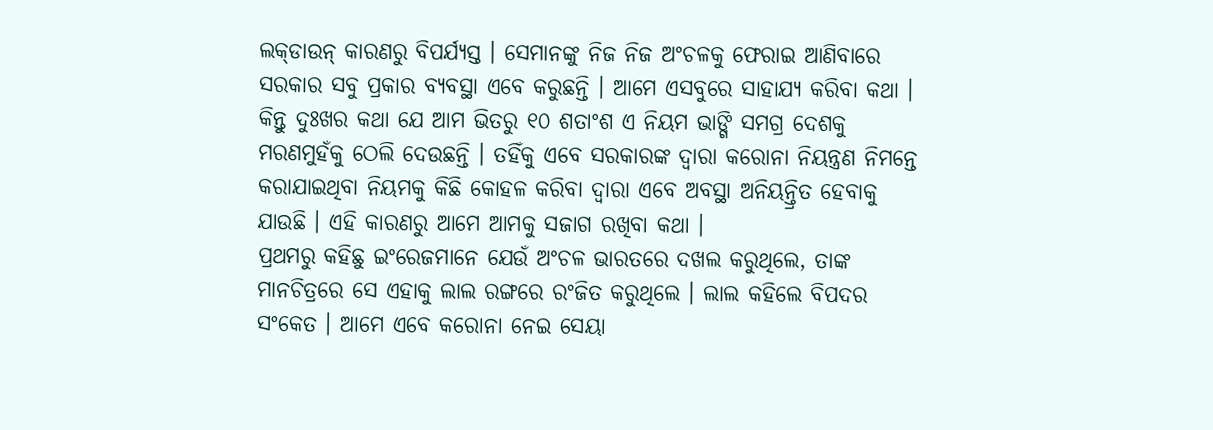ଲକ୍‌ଡାଉନ୍ କାରଣରୁ ବିପର୍ଯ୍ୟସ୍ତ । ସେମାନଙ୍କୁ ନିଜ ନିଜ ଅଂଚଳକୁ ଫେରାଇ ଆଣିବାରେ ସରକାର ସବୁ ପ୍ରକାର ବ୍ୟବସ୍ଥା ଏବେ କରୁଛନ୍ତି । ଆମେ ଏସବୁରେ ସାହାଯ୍ୟ କରିବା କଥା । କିନ୍ତୁ ଦୁଃଖର କଥା ଯେ ଆମ ଭିତରୁ ୧୦ ଶତାଂଶ ଏ ନିୟମ ଭାଙ୍ଗି ସମଗ୍ର ଦେଶକୁ ମରଣମୁହଁକୁ ଠେଲି ଦେଉଛନ୍ତି । ତହିଁକୁ ଏବେ ସରକାରଙ୍କ ଦ୍ୱାରା କରୋନା ନିୟନ୍ତ୍ରଣ ନିମନ୍ତେ କରାଯାଇଥିବା ନିୟମକୁ କିଛି କୋହଳ କରିବା ଦ୍ୱାରା ଏବେ ଅବସ୍ଥା ଅନିୟନ୍ତ୍ରିତ ହେବାକୁ ଯାଉଛି । ଏହି କାରଣରୁ ଆମେ ଆମକୁ ସଜାଗ ରଖିବା କଥା ।
ପ୍ରଥମରୁ କହିଛୁ ଇଂରେଜମାନେ ଯେଉଁ ଅଂଚଳ ଭାରତରେ ଦଖଲ କରୁଥିଲେ, ତାଙ୍କ ମାନଚିତ୍ରରେ ସେ ଏହାକୁ ଲାଲ ରଙ୍ଗରେ ରଂଜିତ କରୁଥିଲେ । ଲାଲ କହିଲେ ବିପଦର ସଂକେତ । ଆମେ ଏବେ କରୋନା ନେଇ ସେୟା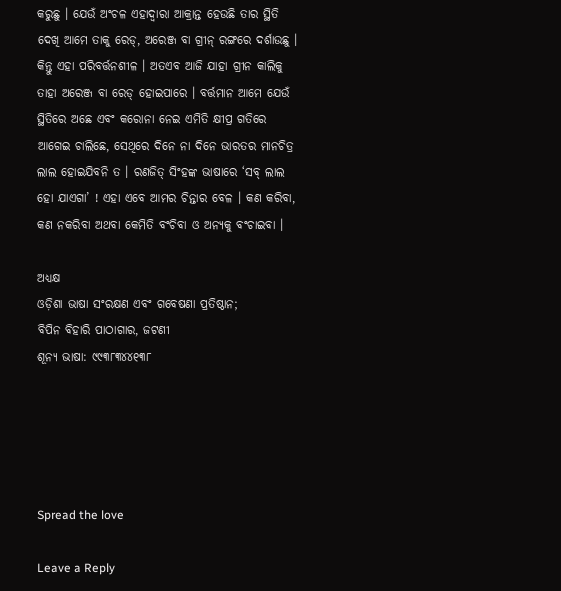କରୁଛୁ । ଯେଉଁ ଅଂଚଳ ଏହାଦ୍ୱାରା ଆକ୍ରାନ୍ତ ହେଉଛି ତାର ସ୍ଥିତି ଦେଖି ଆମେ ତାକୁ ରେଡ୍‌, ଅରେଞ୍ଜ ବା ଗ୍ରୀନ୍ ରଙ୍ଗରେ ଦର୍ଶାଉଛୁ । କିନ୍ତୁ ଏହା ପରିବର୍ତ୍ତନଶୀଳ । ଅତଏବ ଆଜି ଯାହା ଗ୍ରୀନ କାଲିକୁ ତାହା ଅରେଞ୍ଜ ବା ରେଡ୍ ହୋଇପାରେ । ବର୍ତ୍ତମାନ ଆମେ ଯେଉଁ ସ୍ଥିତିରେ ଅଛେ ଏବଂ କରୋନା ନେଇ ଏମିତି କ୍ଷୀପ୍ର ଗତିରେ ଆଗେଇ ଚାଲିଛେ, ସେଥିରେ ଦିନେ ନା ଦିନେ ଭାରତର ମାନଚିତ୍ର ଲାଲ ହୋଇଯିବନି ତ । ରଣଜିତ୍ ସିଂହଙ୍କ ଭାଷାରେ ‘ସବ୍ ଲାଲ ହୋ ଯାଏଗା’ ! ଏହା ଏବେ ଆମର ଚିନ୍ତାର ବେଳ । କଣ କରିବା, କଣ ନକରିବା ଅଥବା କେମିତି ବଂଚିବା ଓ ଅନ୍ୟକୁ ବଂଚାଇବା ।

ଅଧ୍ୟକ୍ଷ
ଓଡ଼ିଶା ଭାଷା ସଂରକ୍ଷଣ ଏବଂ ଗବେଷଣା ପ୍ରତିଷ୍ଠାନ;
ବିପିନ ବିହାରି ପାଠାଗାର, ଜଟଣୀ
ଶୂନ୍ୟ ଭାଷା: ୯୯୩୮୩୪୪୧୩୮





Spread the love

Leave a Reply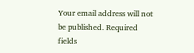Your email address will not be published. Required fields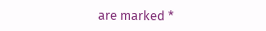are marked *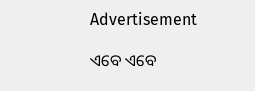Advertisement

ଏବେ ଏବେ